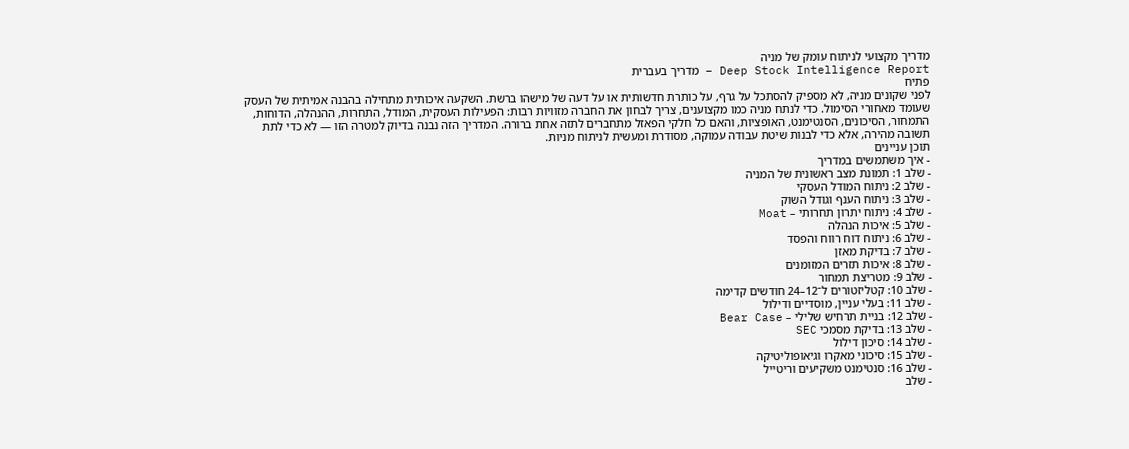מדריך מקצועי לניתוח עומק של מניה
Deep Stock Intelligence Report – מדריך בעברית
פתיח
לפני שקונים מניה, לא מספיק להסתכל על גרף, על כותרת חדשותית או על דעה של מישהו ברשת. השקעה איכותית מתחילה בהבנה אמיתית של העסק שעומד מאחורי הסימול. כדי לנתח מניה כמו מקצוענים, צריך לבחון את החברה מזוויות רבות: הפעילות העסקית, המודל, התחרות, ההנהלה, הדוחות, התמחור, הסיכונים, הסנטימנט, האופציות, והאם כל חלקי הפאזל מתחברים לתזה אחת ברורה. המדריך הזה נבנה בדיוק למטרה הזו — לא כדי לתת תשובה מהירה, אלא כדי לבנות שיטת עבודה עמוקה, מסודרת ומעשית לניתוח מניות.
תוכן עניינים
- איך משתמשים במדריך
- שלב 1: תמונת מצב ראשונית של המניה
- שלב 2: ניתוח המודל העסקי
- שלב 3: ניתוח הענף וגודל השוק
- שלב 4: ניתוח יתרון תחרותי – Moat
- שלב 5: איכות הנהלה
- שלב 6: ניתוח דוח רווח והפסד
- שלב 7: בדיקת מאזן
- שלב 8: איכות תזרים המזומנים
- שלב 9: מטריצת תמחור
- שלב 10: קטליזטורים ל־12–24 חודשים קדימה
- שלב 11: בעלי עניין, מוסדיים ודילול
- שלב 12: בניית תרחיש שלילי – Bear Case
- שלב 13: בדיקת מסמכי SEC
- שלב 14: סיכון דילול
- שלב 15: סיכוני מאקרו וגיאופוליטיקה
- שלב 16: סנטימנט משקיעים וריטייל
- שלב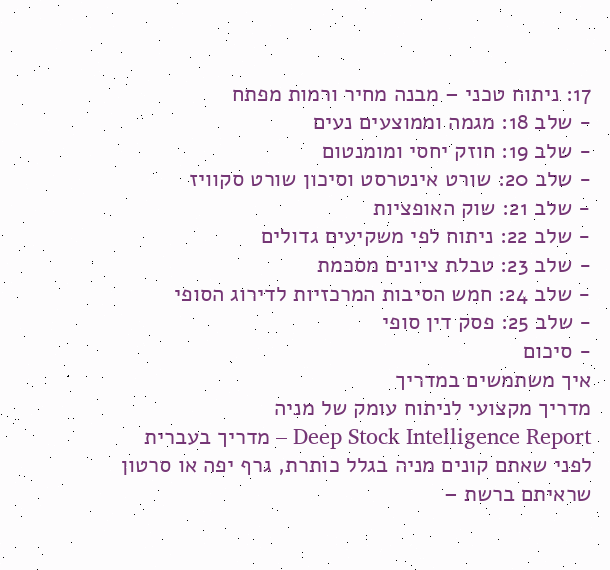17: ניתוח טכני – מבנה מחיר ורמות מפתח
- שלב 18: מגמה וממוצעים נעים
- שלב 19: חוזק יחסי ומומנטום
- שלב 20: שורט אינטרסט וסיכון שורט סקוויז
- שלב 21: שוק האופציות
- שלב 22: ניתוח לפי משקיעים גדולים
- שלב 23: טבלת ציונים מסכמת
- שלב 24: חמש הסיבות המרכזיות לדירוג הסופי
- שלב 25: פסק דין סופי
- סיכום
איך משתמשים במדריך
מדריך מקצועי לניתוח עומק של מניה
Deep Stock Intelligence Report – מדריך בעברית
לפני שאתם קונים מניה בגלל כותרת, גרף יפה או סרטון שראיתם ברשת –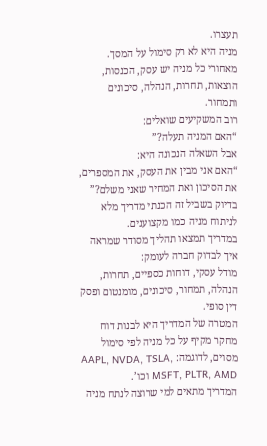תעצרו.
מניה היא לא רק סימול על המסך.
מאחורי כל מניה יש עסק, הכנסות, הוצאות, תחרות, הנהלה, סיכונים ותמחור.
רוב המשקיעים שואלים:
“האם המניה תעלה?”
אבל השאלה הנכונה היא:
“האם אני מבין את העסק, את המספרים, את הסיכון ואת המחיר שאני משלם?”
בדיוק בשביל זה הכנתי מדריך מלא לניתוח מניה כמו מקצוענים.
במדריך תמצאו תהליך מסודר שמראה איך לבדוק חברה לעומק:
מודל עסקי, דוחות כספיים, תחרות, הנהלה, תמחור, סיכונים, מומנטום ופסק דין סופי.
המטרה של המדריך היא לבנות דוח מחקר מקיף על כל מניה לפי סימול מסוים, לדוגמה: AAPL, NVDA, TSLA, MSFT, PLTR, AMD וכו’.
המדריך מתאים למי שרוצה לנתח מניה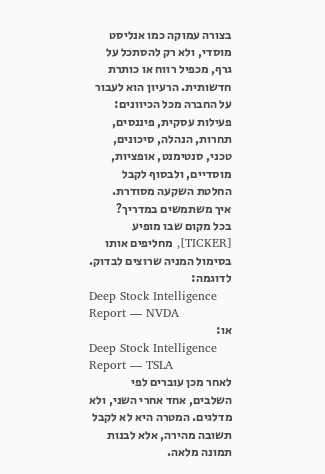בצורה עמוקה כמו אנליסט מוסדי, ולא רק להסתכל על גרף, מכפיל רווח או כותרת חדשותית. הרעיון הוא לעבור על החברה מכל הכיוונים: פעילות עסקית, פיננסים, תחרות, הנהלה, סיכונים, טכני, סנטימנט, אופציות, מוסדיים, ולבסוף לקבל החלטת השקעה מסודרת.
איך משתמשים במדריך?
בכל מקום שבו מופיע [TICKER], מחליפים אותו בסימול המניה שרוצים לבדוק.
לדוגמה:
Deep Stock Intelligence Report — NVDA
או:
Deep Stock Intelligence Report — TSLA
לאחר מכן עוברים לפי השלבים, אחד אחרי השני, ולא מדלגים. המטרה היא לא לקבל תשובה מהירה, אלא לבנות תמונה מלאה.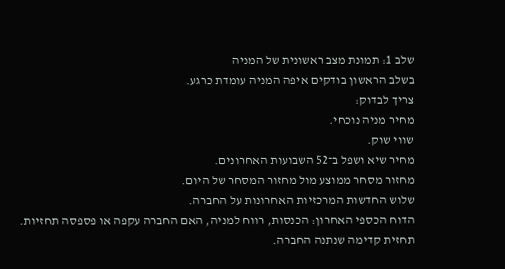שלב 1: תמונת מצב ראשונית של המניה
בשלב הראשון בודקים איפה המניה עומדת כרגע.
צריך לבדוק:
מחיר מניה נוכחי.
שווי שוק.
מחיר שיא ושפל ב־52 השבועות האחרונים.
מחזור מסחר ממוצע מול מחזור המסחר של היום.
שלוש החדשות המרכזיות האחרונות על החברה.
הדוח הכספי האחרון: הכנסות, רווח למניה, האם החברה עקפה או פספסה תחזיות.
תחזית קדימה שנתנה החברה.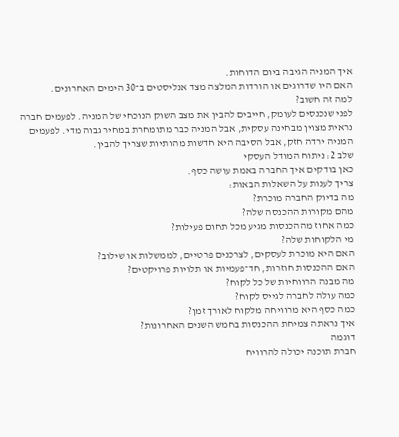איך המניה הגיבה ביום הדוחות.
האם היו שדרוגים או הורדות המלצה מצד אנליסטים ב־30 הימים האחרונים.
למה זה חשוב?
לפני שנכנסים לעומק, חייבים להבין את מצב השוק הנוכחי של המניה. לפעמים חברה נראית מצוין מבחינה עסקית, אבל המניה כבר מתומחרת במחיר גבוה מדי. לפעמים המניה ירדה חזק, אבל הסיבה היא חדשות מהותיות שצריך להבין.
שלב 2: ניתוח המודל העסקי
כאן בודקים איך החברה באמת עושה כסף.
צריך לענות על השאלות הבאות:
מה בדיוק החברה מוכרת?
מהם מקורות ההכנסה שלה?
כמה אחוז מההכנסות מגיע מכל תחום פעילות?
מי הלקוחות שלה?
האם היא מוכרת לעסקים, לצרכנים פרטיים, לממשלות או שילוב?
האם ההכנסות חוזרות, חד־פעמיות או תלויות פרויקטים?
מה מבנה הרווחיות של כל לקוח?
כמה עולה לחברה לגייס לקוח?
כמה כסף היא מרוויחה מלקוח לאורך זמן?
איך נראתה צמיחת ההכנסות בחמש השנים האחרונות?
דוגמה
חברת תוכנה יכולה להרוויח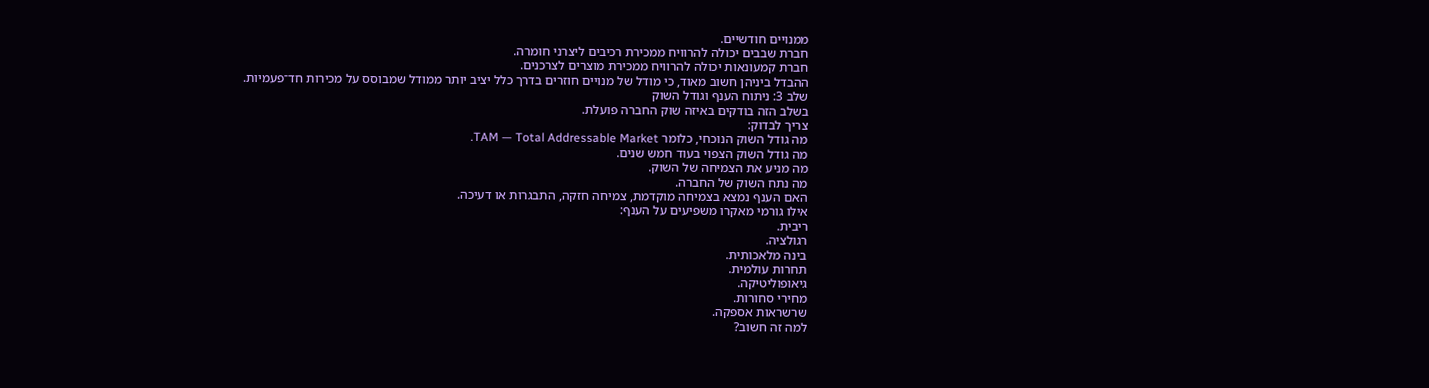ממנויים חודשיים.
חברת שבבים יכולה להרוויח ממכירת רכיבים ליצרני חומרה.
חברת קמעונאות יכולה להרוויח ממכירת מוצרים לצרכנים.
ההבדל ביניהן חשוב מאוד, כי מודל של מנויים חוזרים בדרך כלל יציב יותר ממודל שמבוסס על מכירות חד־פעמיות.
שלב 3: ניתוח הענף וגודל השוק
בשלב הזה בודקים באיזה שוק החברה פועלת.
צריך לבדוק:
מה גודל השוק הנוכחי, כלומר TAM — Total Addressable Market.
מה גודל השוק הצפוי בעוד חמש שנים.
מה מניע את הצמיחה של השוק.
מה נתח השוק של החברה.
האם הענף נמצא בצמיחה מוקדמת, צמיחה חזקה, התבגרות או דעיכה.
אילו גורמי מאקרו משפיעים על הענף:
ריבית.
רגולציה.
בינה מלאכותית.
תחרות עולמית.
גיאופוליטיקה.
מחירי סחורות.
שרשראות אספקה.
למה זה חשוב?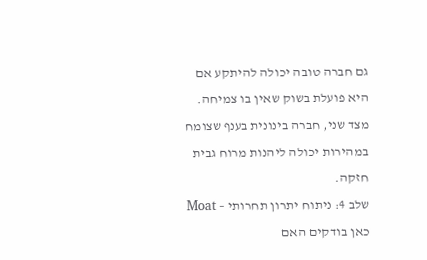גם חברה טובה יכולה להיתקע אם היא פועלת בשוק שאין בו צמיחה. מצד שני, חברה בינונית בענף שצומח במהירות יכולה ליהנות מרוח גבית חזקה.
שלב 4: ניתוח יתרון תחרותי – Moat
כאן בודקים האם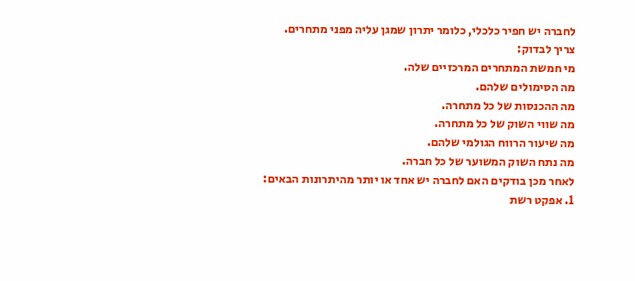לחברה יש חפיר כלכלי, כלומר יתרון שמגן עליה מפני מתחרים.
צריך לבדוק:
מי חמשת המתחרים המרכזיים שלה.
מה הסימולים שלהם.
מה ההכנסות של כל מתחרה.
מה שווי השוק של כל מתחרה.
מה שיעור הרווח הגולמי שלהם.
מה נתח השוק המשוער של כל חברה.
לאחר מכן בודקים האם לחברה יש אחד או יותר מהיתרונות הבאים:
1. אפקט רשת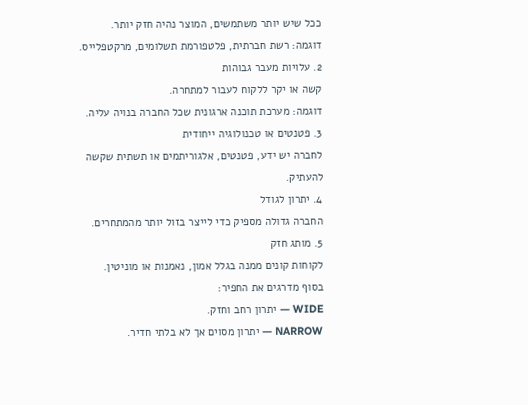ככל שיש יותר משתמשים, המוצר נהיה חזק יותר.
דוגמה: רשת חברתית, פלטפורמת תשלומים, מרקטפלייס.
2. עלויות מעבר גבוהות
קשה או יקר ללקוח לעבור למתחרה.
דוגמה: מערכת תוכנה ארגונית שכל החברה בנויה עליה.
3. פטנטים או טכנולוגיה ייחודית
לחברה יש ידע, פטנטים, אלגוריתמים או תשתית שקשה להעתיק.
4. יתרון לגודל
החברה גדולה מספיק כדי לייצר בזול יותר מהמתחרים.
5. מותג חזק
לקוחות קונים ממנה בגלל אמון, נאמנות או מוניטין.
בסוף מדרגים את החפיר:
WIDE — יתרון רחב וחזק.
NARROW — יתרון מסוים אך לא בלתי חדיר.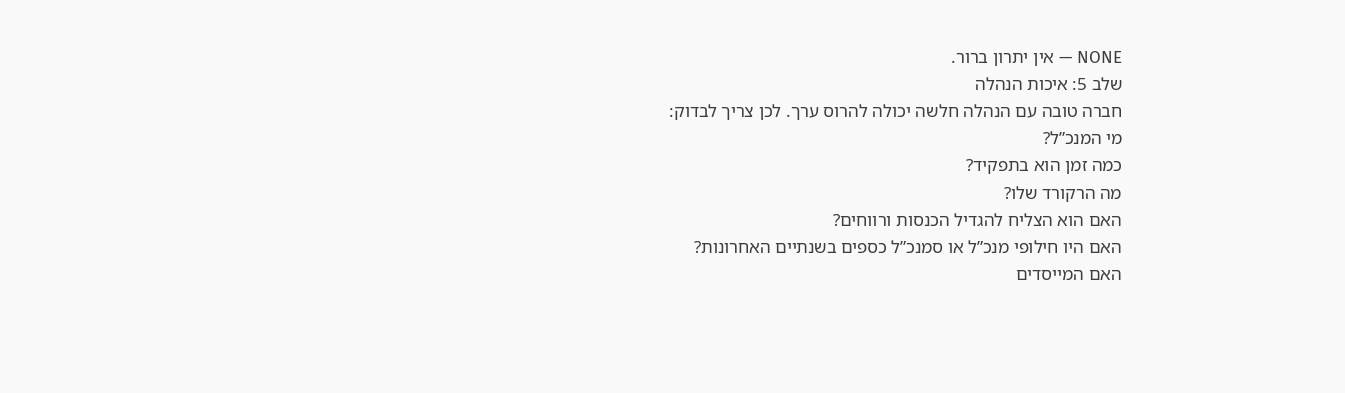NONE — אין יתרון ברור.
שלב 5: איכות הנהלה
חברה טובה עם הנהלה חלשה יכולה להרוס ערך. לכן צריך לבדוק:
מי המנכ”ל?
כמה זמן הוא בתפקיד?
מה הרקורד שלו?
האם הוא הצליח להגדיל הכנסות ורווחים?
האם היו חילופי מנכ”ל או סמנכ”ל כספים בשנתיים האחרונות?
האם המייסדים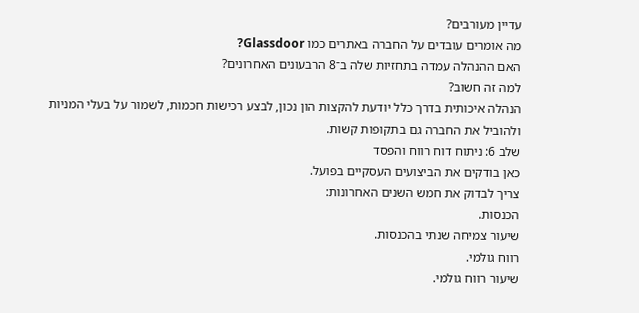עדיין מעורבים?
מה אומרים עובדים על החברה באתרים כמו Glassdoor?
האם ההנהלה עמדה בתחזיות שלה ב־8 הרבעונים האחרונים?
למה זה חשוב?
הנהלה איכותית בדרך כלל יודעת להקצות הון נכון, לבצע רכישות חכמות, לשמור על בעלי המניות ולהוביל את החברה גם בתקופות קשות.
שלב 6: ניתוח דוח רווח והפסד
כאן בודקים את הביצועים העסקיים בפועל.
צריך לבדוק את חמש השנים האחרונות:
הכנסות.
שיעור צמיחה שנתי בהכנסות.
רווח גולמי.
שיעור רווח גולמי.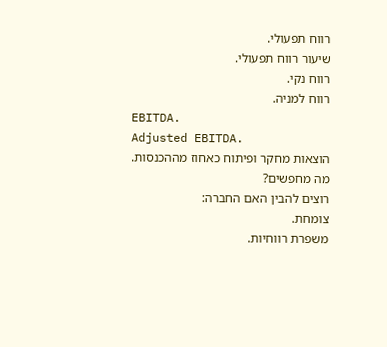רווח תפעולי.
שיעור רווח תפעולי.
רווח נקי.
רווח למניה.
EBITDA.
Adjusted EBITDA.
הוצאות מחקר ופיתוח כאחוז מההכנסות.
מה מחפשים?
רוצים להבין האם החברה:
צומחת.
משפרת רווחיות.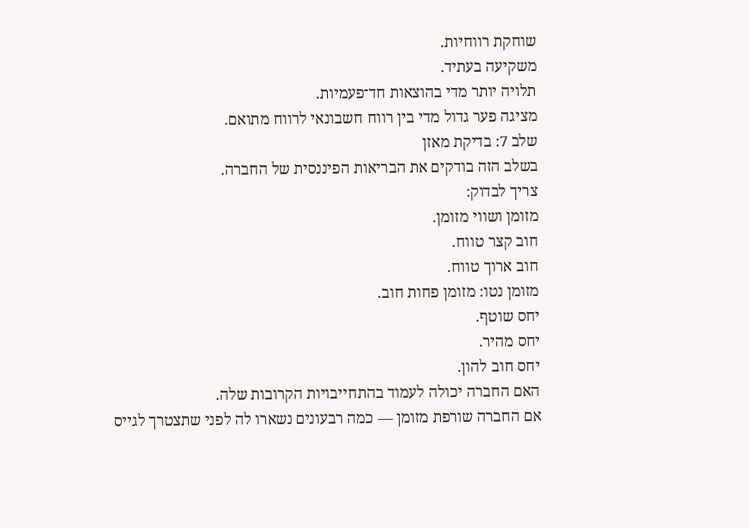שוחקת רווחיות.
משקיעה בעתיד.
תלויה יותר מדי בהוצאות חד־פעמיות.
מציגה פער גדול מדי בין רווח חשבונאי לרווח מתואם.
שלב 7: בדיקת מאזן
בשלב הזה בודקים את הבריאות הפיננסית של החברה.
צריך לבדוק:
מזומן ושווי מזומן.
חוב קצר טווח.
חוב ארוך טווח.
מזומן נטו: מזומן פחות חוב.
יחס שוטף.
יחס מהיר.
יחס חוב להון.
האם החברה יכולה לעמוד בהתחייבויות הקרובות שלה.
אם החברה שורפת מזומן — כמה רבעונים נשארו לה לפני שתצטרך לגייס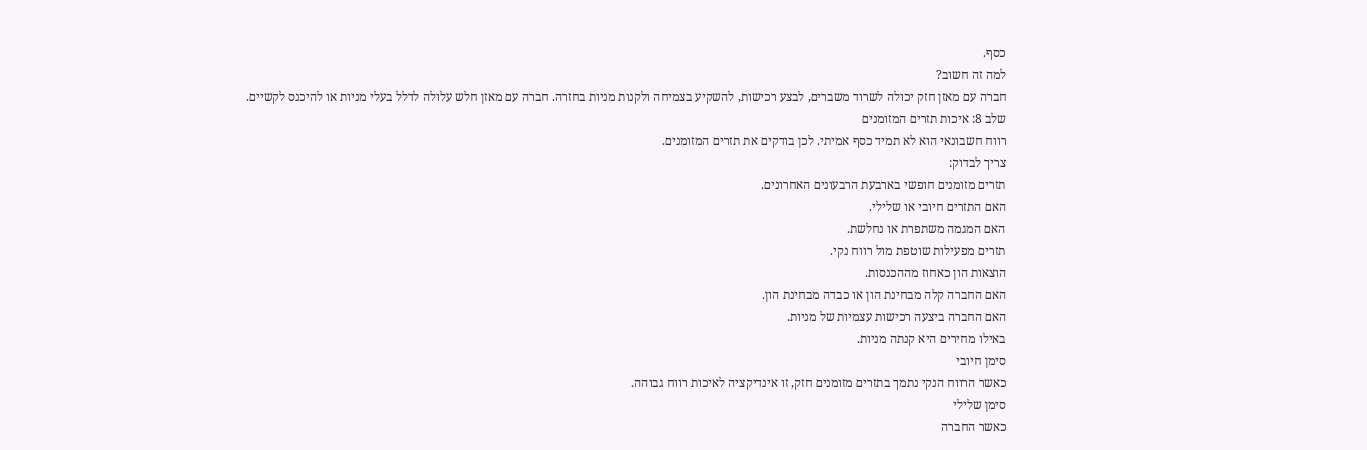כסף.
למה זה חשוב?
חברה עם מאזן חזק יכולה לשרוד משברים, לבצע רכישות, להשקיע בצמיחה ולקנות מניות בחזרה. חברה עם מאזן חלש עלולה לדלל בעלי מניות או להיכנס לקשיים.
שלב 8: איכות תזרים המזומנים
רווח חשבונאי הוא לא תמיד כסף אמיתי. לכן בודקים את תזרים המזומנים.
צריך לבדוק:
תזרים מזומנים חופשי בארבעת הרבעונים האחרונים.
האם התזרים חיובי או שלילי.
האם המגמה משתפרת או נחלשת.
תזרים מפעילות שוטפת מול רווח נקי.
הוצאות הון כאחוז מההכנסות.
האם החברה קלה מבחינת הון או כבדה מבחינת הון.
האם החברה ביצעה רכישות עצמיות של מניות.
באילו מחירים היא קנתה מניות.
סימן חיובי
כאשר הרווח הנקי נתמך בתזרים מזומנים חזק, זו אינדיקציה לאיכות רווח גבוהה.
סימן שלילי
כאשר החברה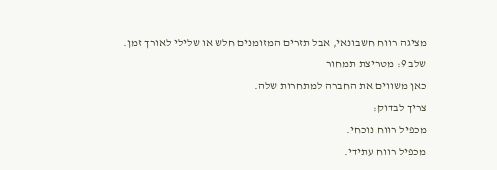מציגה רווח חשבונאי, אבל תזרים המזומנים חלש או שלילי לאורך זמן.
שלב 9: מטריצת תמחור
כאן משווים את החברה למתחרות שלה.
צריך לבדוק:
מכפיל רווח נוכחי.
מכפיל רווח עתידי.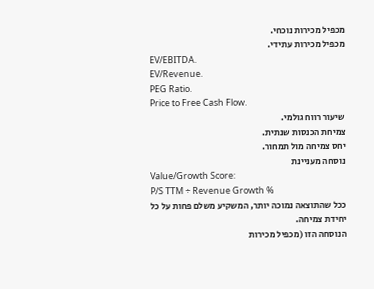מכפיל מכירות נוכחי.
מכפיל מכירות עתידי.
EV/EBITDA.
EV/Revenue.
PEG Ratio.
Price to Free Cash Flow.
שיעור רווח גולמי.
צמיחת הכנסות שנתית.
יחס צמיחה מול תמחור.
נוסחה מעניינת
Value/Growth Score:
P/S TTM ÷ Revenue Growth %
ככל שהתוצאה נמוכה יותר, המשקיע משלם פחות על כל יחידת צמיחה.
הנוסחה הזו (מכפיל מכירות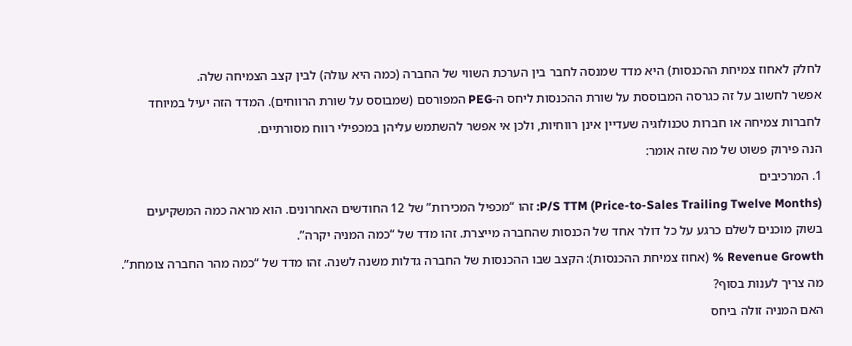לחלק לאחוז צמיחת ההכנסות) היא מדד שמנסה לחבר בין הערכת השווי של החברה (כמה היא עולה) לבין קצב הצמיחה שלה.
אפשר לחשוב על זה כגרסה המבוססת על שורת ההכנסות ליחס ה-PEG המפורסם (שמבוסס על שורת הרווחים). המדד הזה יעיל במיוחד לחברות צמיחה או חברות טכנולוגיה שעדיין אינן רווחיות, ולכן אי אפשר להשתמש עליהן במכפילי רווח מסורתיים.
הנה פירוק פשוט של מה שזה אומר:
1. המרכיבים
P/S TTM (Price-to-Sales Trailing Twelve Months): זהו “מכפיל המכירות” של 12 החודשים האחרונים. הוא מראה כמה המשקיעים בשוק מוכנים לשלם כרגע על כל דולר אחד של הכנסות שהחברה מייצרת. זהו מדד של “כמה המניה יקרה”.
Revenue Growth % (אחוז צמיחת ההכנסות): הקצב שבו ההכנסות של החברה גדלות משנה לשנה. זהו מדד של “כמה מהר החברה צומחת”.
מה צריך לענות בסוף?
האם המניה זולה ביחס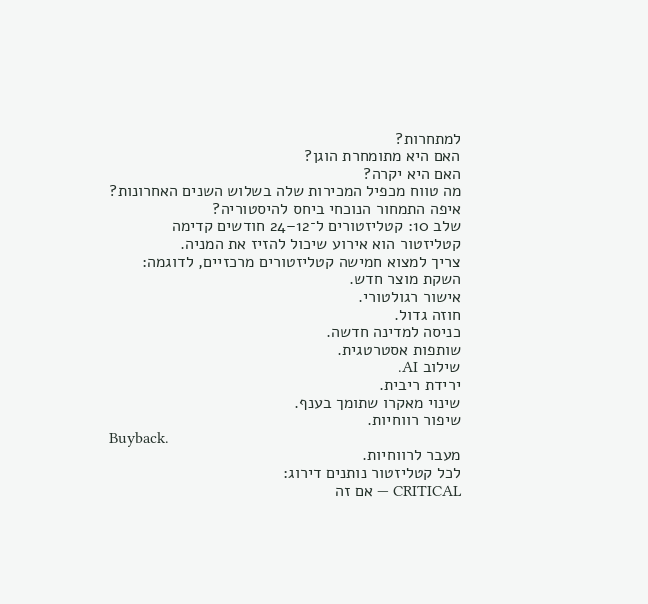למתחרות?
האם היא מתומחרת הוגן?
האם היא יקרה?
מה טווח מכפיל המכירות שלה בשלוש השנים האחרונות?
איפה התמחור הנוכחי ביחס להיסטוריה?
שלב 10: קטליזטורים ל־12–24 חודשים קדימה
קטליזטור הוא אירוע שיכול להזיז את המניה.
צריך למצוא חמישה קטליזטורים מרכזיים, לדוגמה:
השקת מוצר חדש.
אישור רגולטורי.
חוזה גדול.
כניסה למדינה חדשה.
שותפות אסטרטגית.
שילוב AI.
ירידת ריבית.
שינוי מאקרו שתומך בענף.
שיפור רווחיות.
Buyback.
מעבר לרווחיות.
לכל קטליזטור נותנים דירוג:
CRITICAL — אם זה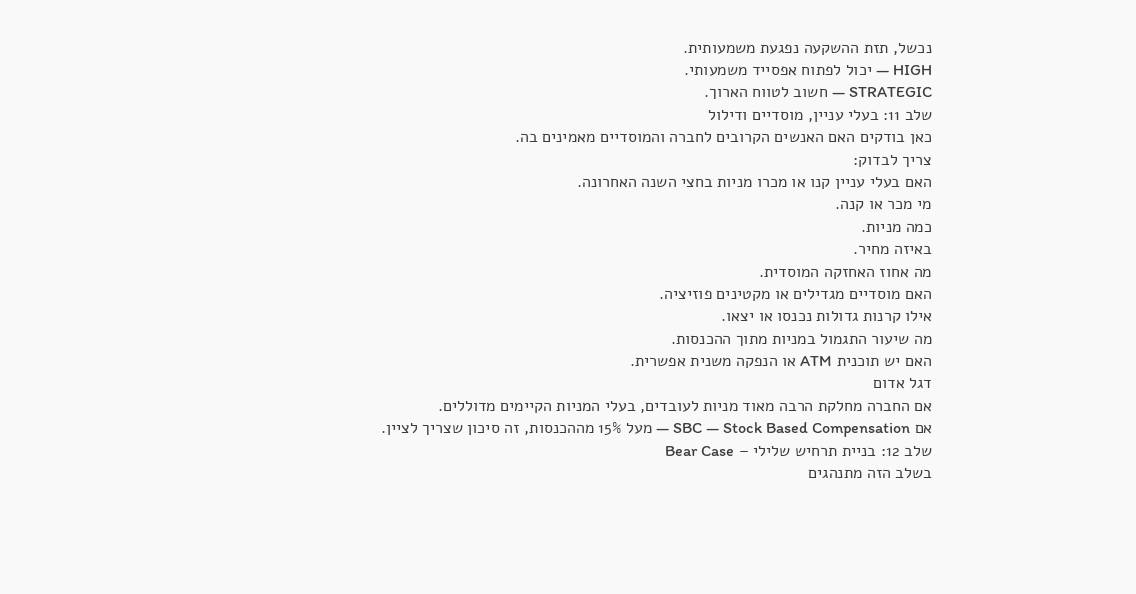נכשל, תזת ההשקעה נפגעת משמעותית.
HIGH — יכול לפתוח אפסייד משמעותי.
STRATEGIC — חשוב לטווח הארוך.
שלב 11: בעלי עניין, מוסדיים ודילול
כאן בודקים האם האנשים הקרובים לחברה והמוסדיים מאמינים בה.
צריך לבדוק:
האם בעלי עניין קנו או מכרו מניות בחצי השנה האחרונה.
מי מכר או קנה.
כמה מניות.
באיזה מחיר.
מה אחוז האחזקה המוסדית.
האם מוסדיים מגדילים או מקטינים פוזיציה.
אילו קרנות גדולות נכנסו או יצאו.
מה שיעור התגמול במניות מתוך ההכנסות.
האם יש תוכנית ATM או הנפקה משנית אפשרית.
דגל אדום
אם החברה מחלקת הרבה מאוד מניות לעובדים, בעלי המניות הקיימים מדוללים.
אם SBC — Stock Based Compensation — מעל 15% מההכנסות, זה סיכון שצריך לציין.
שלב 12: בניית תרחיש שלילי – Bear Case
בשלב הזה מתנהגים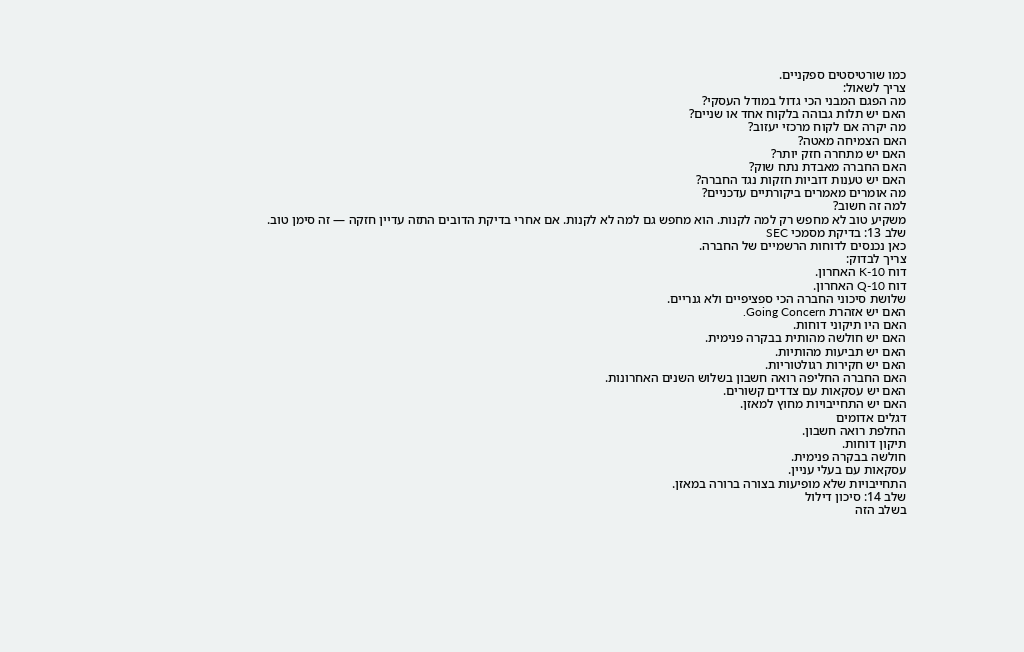כמו שורטיסטים ספקניים.
צריך לשאול:
מה הפגם המבני הכי גדול במודל העסקי?
האם יש תלות גבוהה בלקוח אחד או שניים?
מה יקרה אם לקוח מרכזי יעזוב?
האם הצמיחה מאטה?
האם יש מתחרה חזק יותר?
האם החברה מאבדת נתח שוק?
האם יש טענות דוביות חזקות נגד החברה?
מה אומרים מאמרים ביקורתיים עדכניים?
למה זה חשוב?
משקיע טוב לא מחפש רק למה לקנות. הוא מחפש גם למה לא לקנות. אם אחרי בדיקת הדובים התזה עדיין חזקה — זה סימן טוב.
שלב 13: בדיקת מסמכי SEC
כאן נכנסים לדוחות הרשמיים של החברה.
צריך לבדוק:
דוח 10-K האחרון.
דוח 10-Q האחרון.
שלושת סיכוני החברה הכי ספציפיים ולא גנריים.
האם יש אזהרת Going Concern.
האם היו תיקוני דוחות.
האם יש חולשה מהותית בבקרה פנימית.
האם יש תביעות מהותיות.
האם יש חקירות רגולטוריות.
האם החברה החליפה רואה חשבון בשלוש השנים האחרונות.
האם יש עסקאות עם צדדים קשורים.
האם יש התחייבויות מחוץ למאזן.
דגלים אדומים
החלפת רואה חשבון.
תיקון דוחות.
חולשה בבקרה פנימית.
עסקאות עם בעלי עניין.
התחייבויות שלא מופיעות בצורה ברורה במאזן.
שלב 14: סיכון דילול
בשלב הזה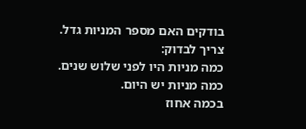בודקים האם מספר המניות גדל.
צריך לבדוק:
כמה מניות היו לפני שלוש שנים.
כמה מניות יש היום.
בכמה אחוז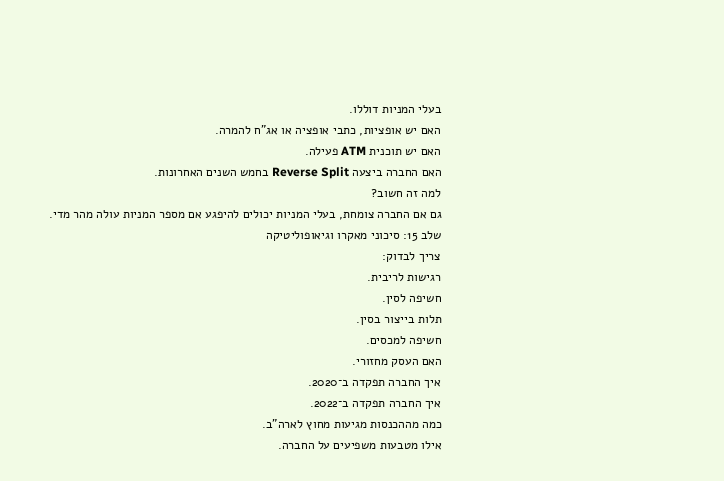בעלי המניות דוללו.
האם יש אופציות, כתבי אופציה או אג”ח להמרה.
האם יש תוכנית ATM פעילה.
האם החברה ביצעה Reverse Split בחמש השנים האחרונות.
למה זה חשוב?
גם אם החברה צומחת, בעלי המניות יכולים להיפגע אם מספר המניות עולה מהר מדי.
שלב 15: סיכוני מאקרו וגיאופוליטיקה
צריך לבדוק:
רגישות לריבית.
חשיפה לסין.
תלות בייצור בסין.
חשיפה למכסים.
האם העסק מחזורי.
איך החברה תפקדה ב־2020.
איך החברה תפקדה ב־2022.
כמה מההכנסות מגיעות מחוץ לארה”ב.
אילו מטבעות משפיעים על החברה.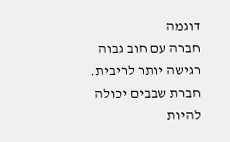דוגמה
חברה עם חוב גבוה רגישה יותר לריבית.
חברת שבבים יכולה להיות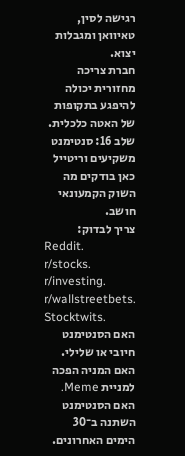רגישה לסין, טאיוואן ומגבלות יצוא.
חברת צריכה מחזורית יכולה להיפגע בתקופות של האטה כלכלית.
שלב 16: סנטימנט משקיעים וריטייל
כאן בודקים מה השוק הקמעונאי חושב.
צריך לבדוק:
Reddit.
r/stocks.
r/investing.
r/wallstreetbets.
Stocktwits.
האם הסנטימנט חיובי או שלילי.
האם המניה הפכה למניית Meme.
האם הסנטימנט השתנה ב־30 הימים האחרונים.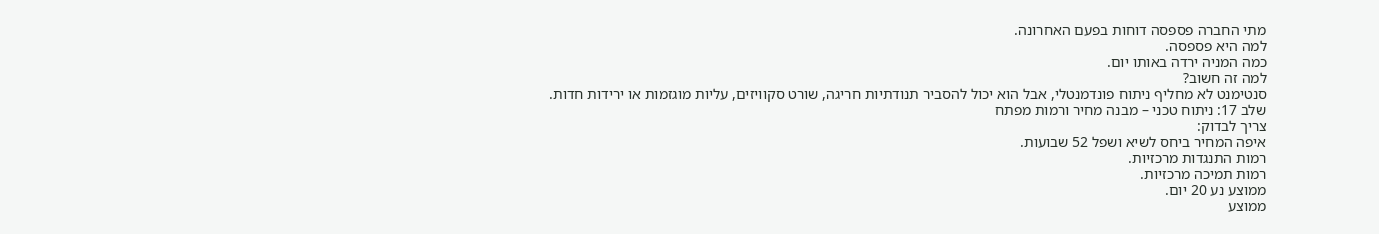מתי החברה פספסה דוחות בפעם האחרונה.
למה היא פספסה.
כמה המניה ירדה באותו יום.
למה זה חשוב?
סנטימנט לא מחליף ניתוח פונדמנטלי, אבל הוא יכול להסביר תנודתיות חריגה, שורט סקוויזים, עליות מוגזמות או ירידות חדות.
שלב 17: ניתוח טכני – מבנה מחיר ורמות מפתח
צריך לבדוק:
איפה המחיר ביחס לשיא ושפל 52 שבועות.
רמות התנגדות מרכזיות.
רמות תמיכה מרכזיות.
ממוצע נע 20 יום.
ממוצע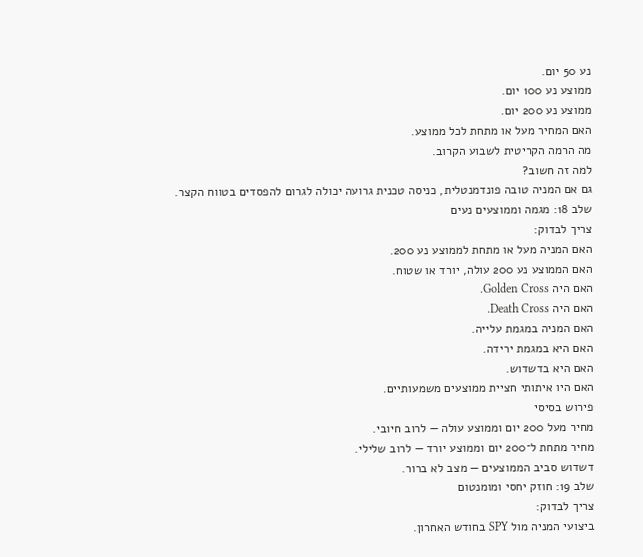נע 50 יום.
ממוצע נע 100 יום.
ממוצע נע 200 יום.
האם המחיר מעל או מתחת לכל ממוצע.
מה הרמה הקריטית לשבוע הקרוב.
למה זה חשוב?
גם אם המניה טובה פונדמנטלית, כניסה טכנית גרועה יכולה לגרום להפסדים בטווח הקצר.
שלב 18: מגמה וממוצעים נעים
צריך לבדוק:
האם המניה מעל או מתחת לממוצע נע 200.
האם הממוצע נע 200 עולה, יורד או שטוח.
האם היה Golden Cross.
האם היה Death Cross.
האם המניה במגמת עלייה.
האם היא במגמת ירידה.
האם היא בדשדוש.
האם היו איתותי חציית ממוצעים משמעותיים.
פירוש בסיסי
מחיר מעל 200 יום וממוצע עולה — לרוב חיובי.
מחיר מתחת ל־200 יום וממוצע יורד — לרוב שלילי.
דשדוש סביב הממוצעים — מצב לא ברור.
שלב 19: חוזק יחסי ומומנטום
צריך לבדוק:
ביצועי המניה מול SPY בחודש האחרון.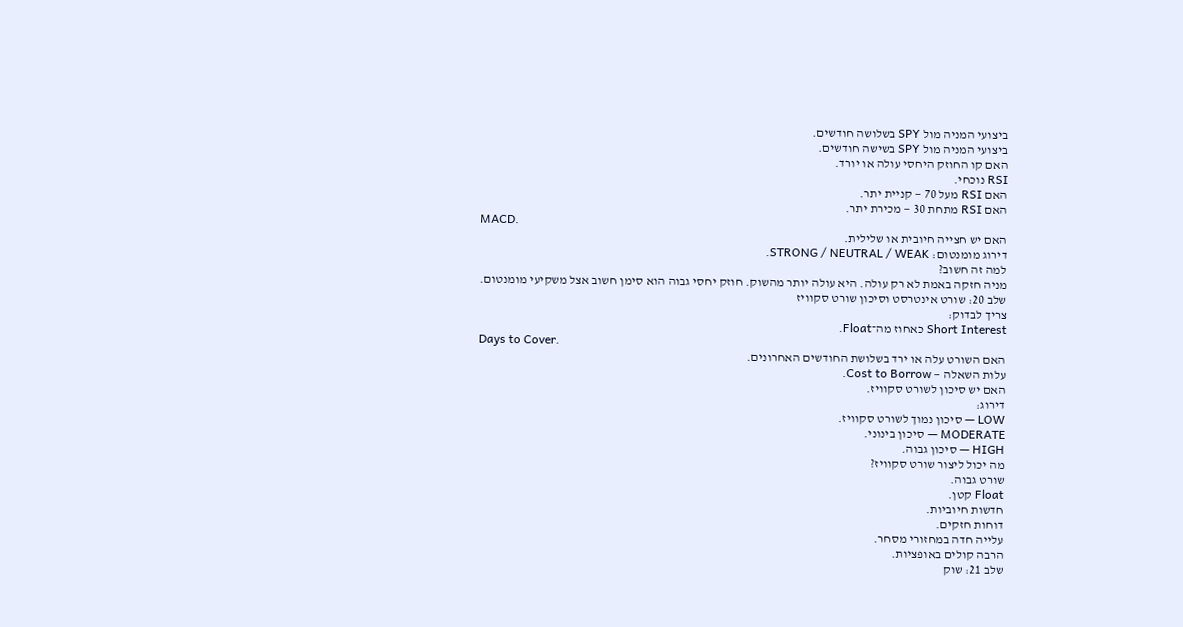ביצועי המניה מול SPY בשלושה חודשים.
ביצועי המניה מול SPY בשישה חודשים.
האם קו החוזק היחסי עולה או יורד.
RSI נוכחי.
האם RSI מעל 70 — קניית יתר.
האם RSI מתחת 30 — מכירת יתר.
MACD.
האם יש חצייה חיובית או שלילית.
דירוג מומנטום: STRONG / NEUTRAL / WEAK.
למה זה חשוב?
מניה חזקה באמת לא רק עולה. היא עולה יותר מהשוק. חוזק יחסי גבוה הוא סימן חשוב אצל משקיעי מומנטום.
שלב 20: שורט אינטרסט וסיכון שורט סקוויז
צריך לבדוק:
Short Interest כאחוז מה־Float.
Days to Cover.
האם השורט עלה או ירד בשלושת החודשים האחרונים.
עלות השאלה — Cost to Borrow.
האם יש סיכון לשורט סקוויז.
דירוג:
LOW — סיכון נמוך לשורט סקוויז.
MODERATE — סיכון בינוני.
HIGH — סיכון גבוה.
מה יכול ליצור שורט סקוויז?
שורט גבוה.
Float קטן.
חדשות חיוביות.
דוחות חזקים.
עלייה חדה במחזורי מסחר.
הרבה קולים באופציות.
שלב 21: שוק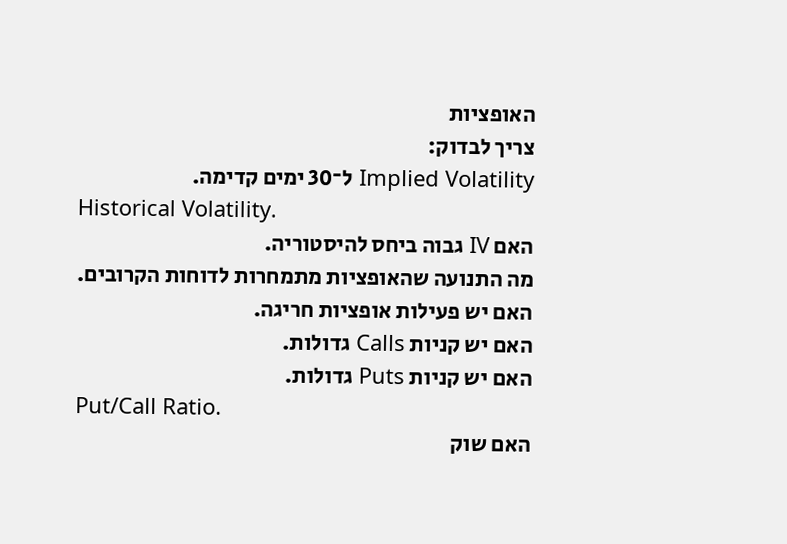האופציות
צריך לבדוק:
Implied Volatility ל־30 ימים קדימה.
Historical Volatility.
האם IV גבוה ביחס להיסטוריה.
מה התנועה שהאופציות מתמחרות לדוחות הקרובים.
האם יש פעילות אופציות חריגה.
האם יש קניות Calls גדולות.
האם יש קניות Puts גדולות.
Put/Call Ratio.
האם שוק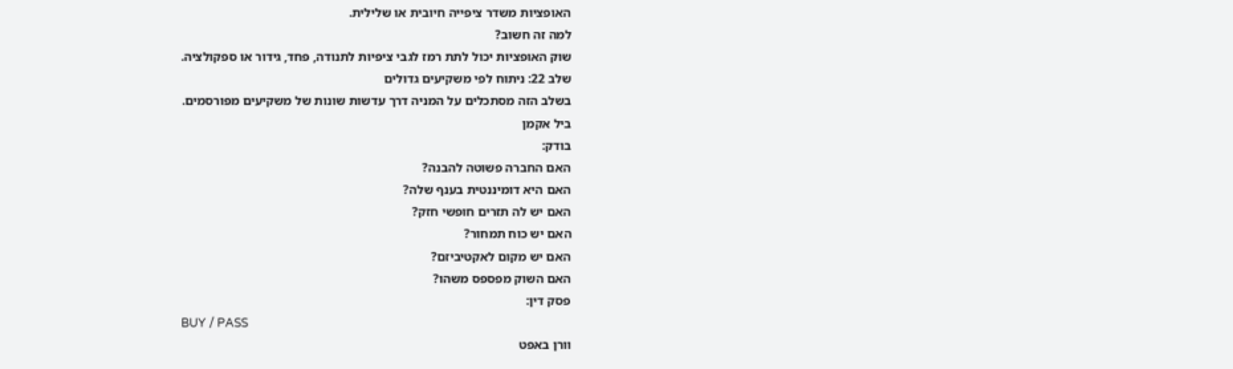האופציות משדר ציפייה חיובית או שלילית.
למה זה חשוב?
שוק האופציות יכול לתת רמז לגבי ציפיות לתנודה, פחד, גידור או ספקולציה.
שלב 22: ניתוח לפי משקיעים גדולים
בשלב הזה מסתכלים על המניה דרך עדשות שונות של משקיעים מפורסמים.
ביל אקמן
בודק:
האם החברה פשוטה להבנה?
האם היא דומיננטית בענף שלה?
האם יש לה תזרים חופשי חזק?
האם יש כוח תמחור?
האם יש מקום לאקטיביזם?
האם השוק מפספס משהו?
פסק דין:
BUY / PASS
וורן באפט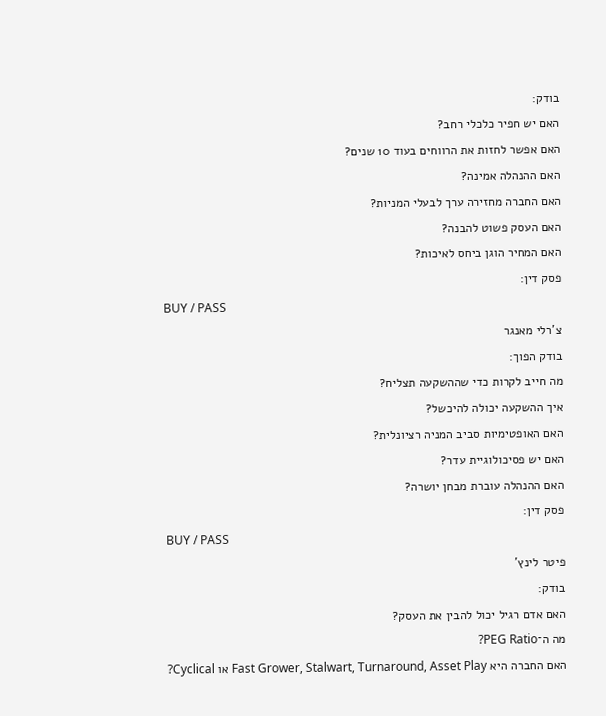בודק:
האם יש חפיר כלכלי רחב?
האם אפשר לחזות את הרווחים בעוד 10 שנים?
האם ההנהלה אמינה?
האם החברה מחזירה ערך לבעלי המניות?
האם העסק פשוט להבנה?
האם המחיר הוגן ביחס לאיכות?
פסק דין:
BUY / PASS
צ’רלי מאנגר
בודק הפוך:
מה חייב לקרות כדי שההשקעה תצליח?
איך ההשקעה יכולה להיכשל?
האם האופטימיות סביב המניה רציונלית?
האם יש פסיכולוגיית עדר?
האם ההנהלה עוברת מבחן יושרה?
פסק דין:
BUY / PASS
פיטר לינץ’
בודק:
האם אדם רגיל יכול להבין את העסק?
מה ה־PEG Ratio?
האם החברה היא Fast Grower, Stalwart, Turnaround, Asset Play או Cyclical?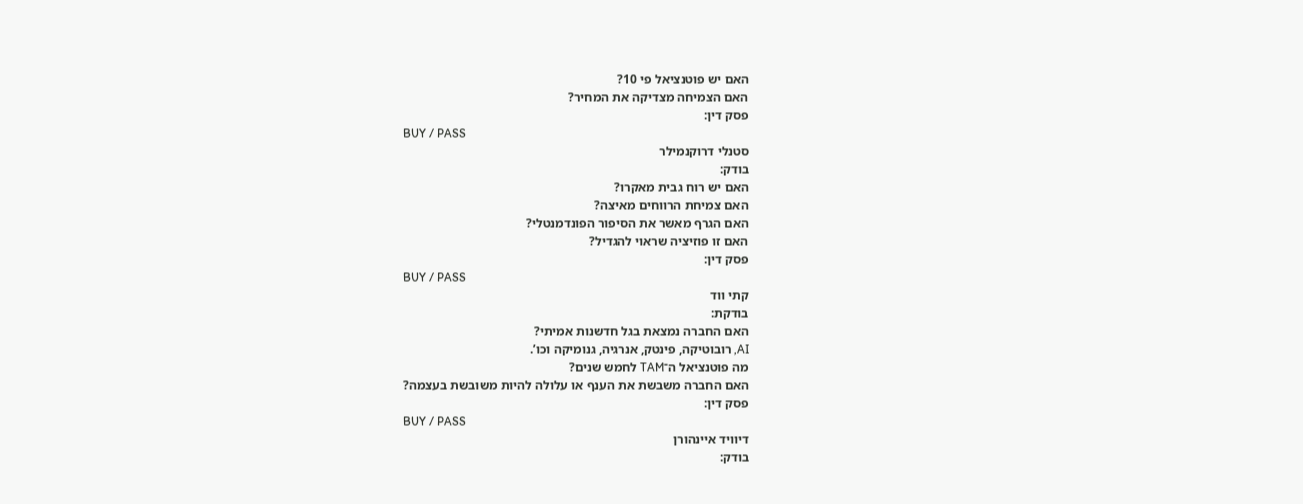האם יש פוטנציאל פי 10?
האם הצמיחה מצדיקה את המחיר?
פסק דין:
BUY / PASS
סטנלי דרוקנמילר
בודק:
האם יש רוח גבית מאקרו?
האם צמיחת הרווחים מאיצה?
האם הגרף מאשר את הסיפור הפונדמנטלי?
האם זו פוזיציה שראוי להגדיל?
פסק דין:
BUY / PASS
קתי ווד
בודקת:
האם החברה נמצאת בגל חדשנות אמיתי?
AI, רובוטיקה, פינטק, אנרגיה, גנומיקה וכו’.
מה פוטנציאל ה־TAM לחמש שנים?
האם החברה משבשת את הענף או עלולה להיות משובשת בעצמה?
פסק דין:
BUY / PASS
דיוויד איינהורן
בודק: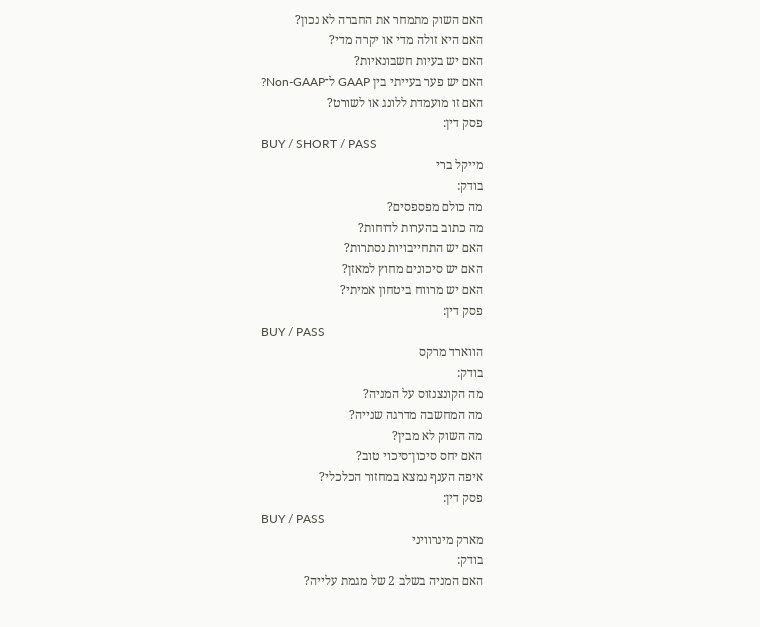האם השוק מתמחר את החברה לא נכון?
האם היא זולה מדי או יקרה מדי?
האם יש בעיות חשבונאיות?
האם יש פער בעייתי בין GAAP ל־Non-GAAP?
האם זו מועמדת ללונג או לשורט?
פסק דין:
BUY / SHORT / PASS
מייקל ברי
בודק:
מה כולם מפספסים?
מה כתוב בהערות לדוחות?
האם יש התחייבויות נסתרות?
האם יש סיכונים מחוץ למאזן?
האם יש מרווח ביטחון אמיתי?
פסק דין:
BUY / PASS
הווארד מרקס
בודק:
מה הקונצנזוס על המניה?
מה המחשבה מדרגה שנייה?
מה השוק לא מבין?
האם יחס סיכון־סיכוי טוב?
איפה הענף נמצא במחזור הכלכלי?
פסק דין:
BUY / PASS
מארק מינרוויני
בודק:
האם המניה בשלב 2 של מגמת עלייה?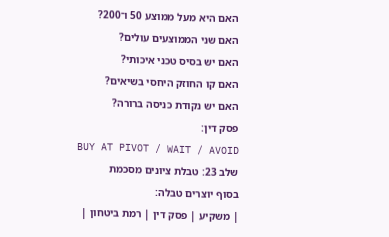האם היא מעל ממוצע 50 ו־200?
האם שני הממוצעים עולים?
האם יש בסיס טכני איכותי?
האם קו החוזק היחסי בשיאים?
האם יש נקודת כניסה ברורה?
פסק דין:
BUY AT PIVOT / WAIT / AVOID
שלב 23: טבלת ציונים מסכמת
בסוף יוצרים טבלה:
| משקיע | פסק דין | רמת ביטחון |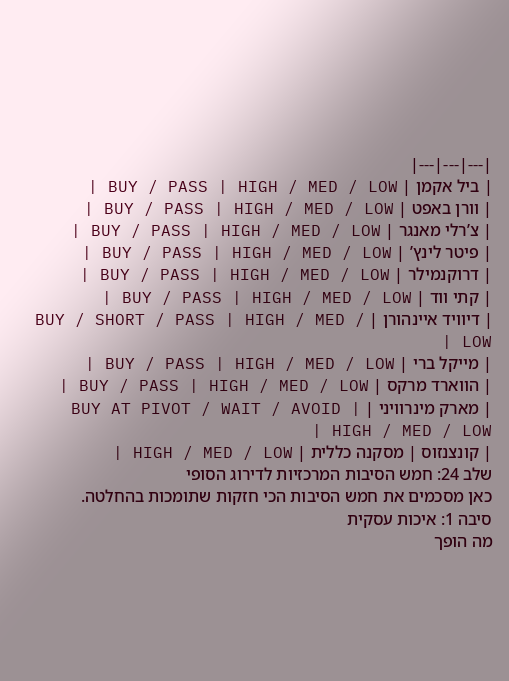|---|---|---|
| ביל אקמן | BUY / PASS | HIGH / MED / LOW |
| וורן באפט | BUY / PASS | HIGH / MED / LOW |
| צ’רלי מאנגר | BUY / PASS | HIGH / MED / LOW |
| פיטר לינץ’ | BUY / PASS | HIGH / MED / LOW |
| דרוקנמילר | BUY / PASS | HIGH / MED / LOW |
| קתי ווד | BUY / PASS | HIGH / MED / LOW |
| דיוויד איינהורן | BUY / SHORT / PASS | HIGH / MED / LOW |
| מייקל ברי | BUY / PASS | HIGH / MED / LOW |
| הווארד מרקס | BUY / PASS | HIGH / MED / LOW |
| מארק מינרוויני | BUY AT PIVOT / WAIT / AVOID | HIGH / MED / LOW |
| קונצנזוס | מסקנה כללית | HIGH / MED / LOW |
שלב 24: חמש הסיבות המרכזיות לדירוג הסופי
כאן מסכמים את חמש הסיבות הכי חזקות שתומכות בהחלטה.
סיבה 1: איכות עסקית
מה הופך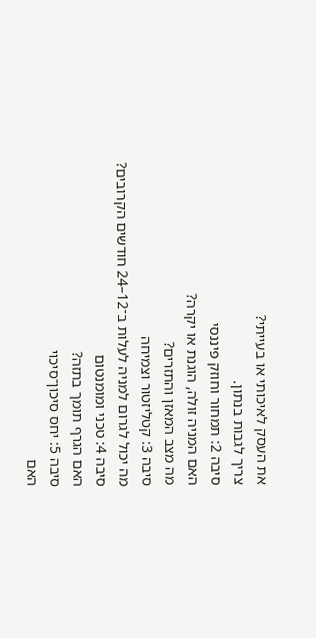את העסק לאיכותי או בעייתי?
צריך לגבות בנתון.
סיבה 2: תמחור וחוזק פיננסי
האם המניה זולה, הוגנת או יקרה?
מה מצב המאזן והתזרים?
סיבה 3: קטליזטור וצמיחה
מה יכול לגרום למניה לעלות ב־12–24 חודשים הקרובים?
סיבה 4: טכני ומומנטום
האם הגרף תומך בתזה?
סיבה 5: יחס סיכון־סיכוי
האם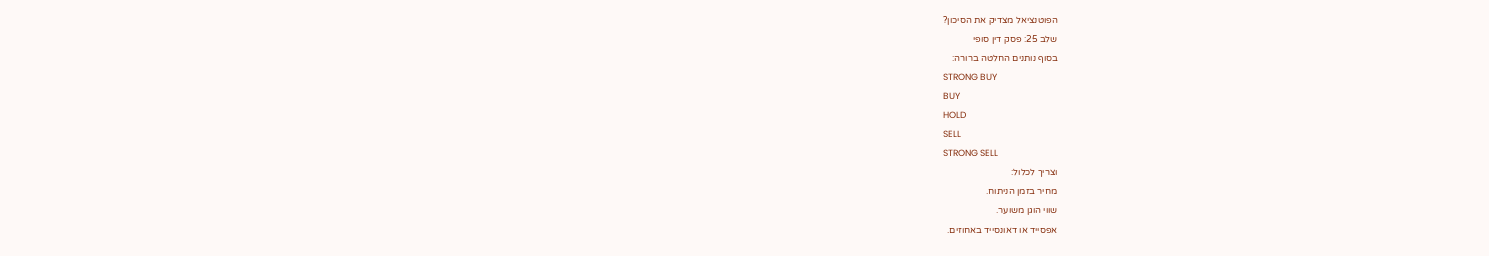הפוטנציאל מצדיק את הסיכון?
שלב 25: פסק דין סופי
בסוף נותנים החלטה ברורה:
STRONG BUY
BUY
HOLD
SELL
STRONG SELL
וצריך לכלול:
מחיר בזמן הניתוח.
שווי הוגן משוער.
אפסייד או דאונסייד באחוזים.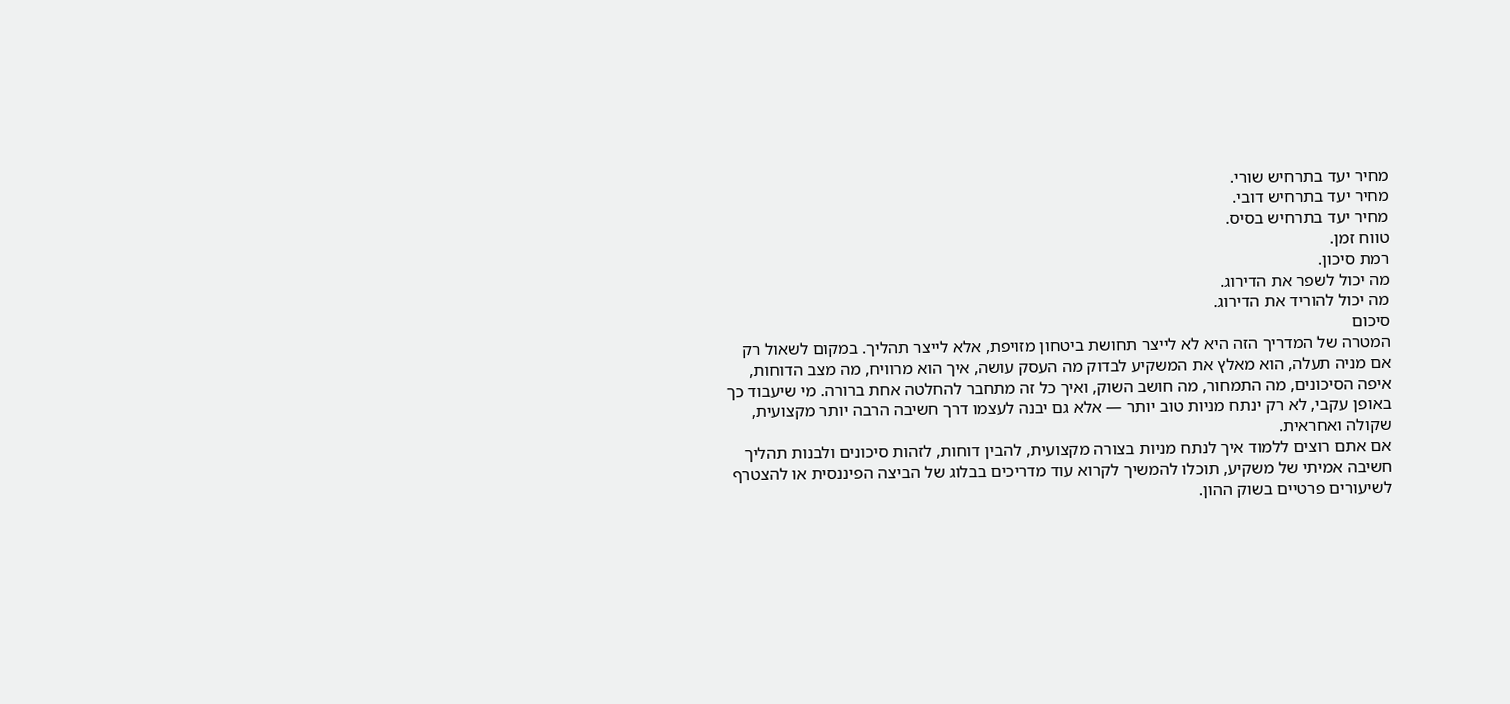מחיר יעד בתרחיש שורי.
מחיר יעד בתרחיש דובי.
מחיר יעד בתרחיש בסיס.
טווח זמן.
רמת סיכון.
מה יכול לשפר את הדירוג.
מה יכול להוריד את הדירוג.
סיכום
המטרה של המדריך הזה היא לא לייצר תחושת ביטחון מזויפת, אלא לייצר תהליך. במקום לשאול רק אם מניה תעלה, הוא מאלץ את המשקיע לבדוק מה העסק עושה, איך הוא מרוויח, מה מצב הדוחות, איפה הסיכונים, מה התמחור, מה חושב השוק, ואיך כל זה מתחבר להחלטה אחת ברורה. מי שיעבוד כך באופן עקבי, לא רק ינתח מניות טוב יותר — אלא גם יבנה לעצמו דרך חשיבה הרבה יותר מקצועית, שקולה ואחראית.
אם אתם רוצים ללמוד איך לנתח מניות בצורה מקצועית, להבין דוחות, לזהות סיכונים ולבנות תהליך חשיבה אמיתי של משקיע, תוכלו להמשיך לקרוא עוד מדריכים בבלוג של הביצה הפיננסית או להצטרף לשיעורים פרטיים בשוק ההון.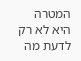המטרה היא לא רק לדעת מה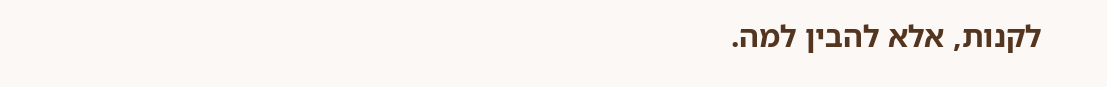לקנות, אלא להבין למה.